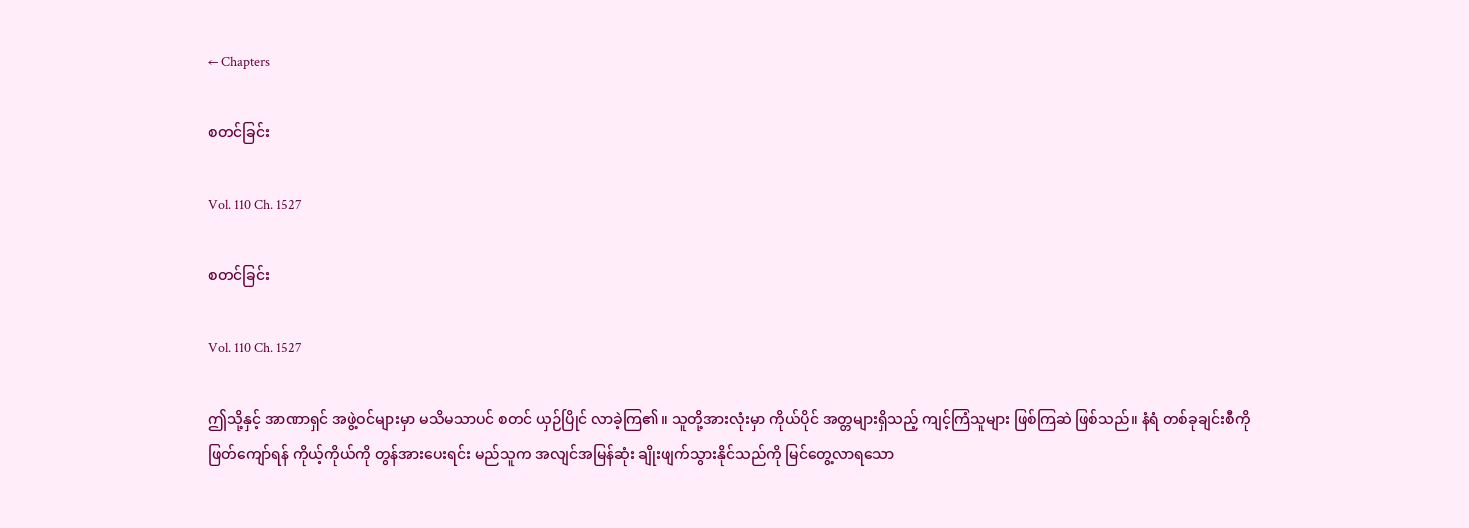← Chapters

စတင်ခြင်း

Vol. 110 Ch. 1527

စတင်ခြင်း

Vol. 110 Ch. 1527

ဤသို့နှင့် အာဏာရှင် အဖွဲ့ဝင်များမှာ မသိမသာပင် စတင် ယှဉ်ပြိုင် လာခဲ့ကြ၏။ သူတို့အားလုံးမှာ ကိုယ်ပိုင် အတ္တများရှိသည့် ကျင့်ကြံသူများ ဖြစ်ကြဆဲ ဖြစ်သည်။ နံရံ တစ်ခုချင်းစီကို ဖြတ်ကျော်ရန် ကိုယ့်ကိုယ်ကို တွန်အားပေးရင်း မည်သူက အလျင်အမြန်ဆုံး ချိုးဖျက်သွားနိုင်သည်ကို မြင်တွေ့လာရသော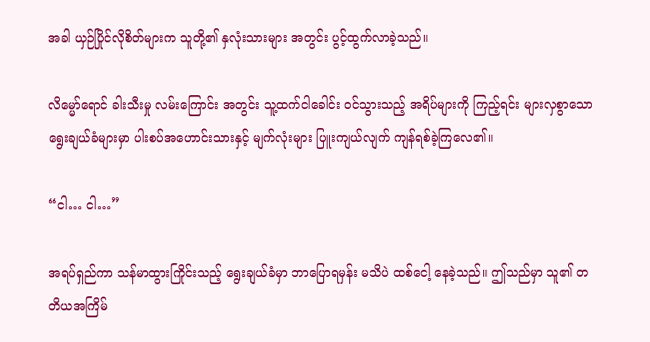အခါ ယှဉ်ပြိုင်လိုစိတ်များက သူတို့၏ နှလုံးသားများ အတွင်း ပွင့်ထွက်လာခဲ့သည်။

လိမ္မော်ရောင် ခါးသီးမှု လမ်းကြောင်း အတွင်း သူ့ထက်ငါခေါင်း ဝင်သွားသည့် အရိပ်များကို ကြည့်ရင်း များလှစွာသော ရွေးချယ်ခံများမှာ ပါးစပ်အဟောင်းသားနှင့် မျက်လုံးများ ပြူးကျယ်လျက် ကျန်ရစ်ခဲ့ကြလေ၏။

“ငါ… ငါ…”

အရပ်ရှည်ကာ သန်မာထွားကြိုင်းသည့် ရွေးချယ်ခံမှာ ဘာပြောရမှန်း မသိပဲ ထစ်ငေါ့ နေခဲ့သည်။ ဤသည်မှာ သူ၏ တတိယအကြိမ်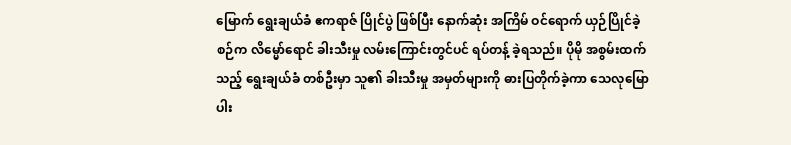မြောက် ရွေးချယ်ခံ ဧကရာဇ် ပြိုင်ပွဲ ဖြစ်ပြီး နောက်ဆုံး အကြိမ် ဝင်ရောက် ယှဉ်ပြိုင်ခဲ့စဉ်က လိမ္မော်ရောင် ခါးသီးမှု လမ်းကြောင်းတွင်ပင် ရပ်တန့် ခဲ့ရသည်။ ပိုမို အစွမ်းထက်သည့် ရွေးချယ်ခံ တစ်ဦးမှာ သူ၏ ခါးသီးမှု အမှတ်များကို ဓားပြတိုက်ခဲ့ကာ သေလုမြောပါး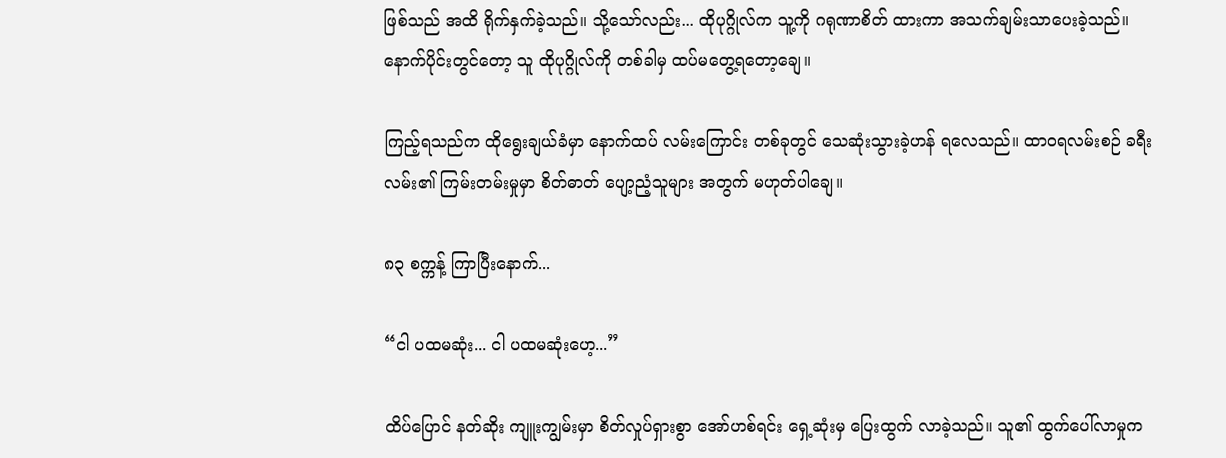ဖြစ်သည် အထိ ရိုက်နှက်ခဲ့သည်။ သို့သော်လည်း... ထိုပုဂ္ဂိုလ်က သူ့ကို ဂရုဏာစိတ် ထားကာ အသက်ချမ်းသာပေးခဲ့သည်။ နောက်ပိုင်းတွင်တော့ သူ ထိုပုဂ္ဂိုလ်ကို တစ်ခါမှ ထပ်မတွေ့ရတော့ချေ။

ကြည့်ရသည်က ထိုရွေးချယ်ခံမှာ နောက်ထပ် လမ်းကြောင်း တစ်ခုတွင် သေဆုံးသွားခဲ့ဟန် ရလေသည်။ ထာဝရလမ်းစဉ် ခရီးလမ်း၏ ကြမ်းတမ်းမှုမှာ စိတ်ဓာတ် ပျော့ညံ့သူများ အတွက် မဟုတ်ပါချေ။

၈၃ စက္ကန့် ကြာပြီးနောက်...

“ငါ ပထမဆုံး... ငါ ပထမဆုံးဟေ့...”

ထိပ်ပြောင် နတ်ဆိုး ကျူးကျွမ်းမှာ စိတ်လှုပ်ရှားစွာ အော်ဟစ်ရင်း ရှေ့ဆုံးမှ ပြေးထွက် လာခဲ့သည်။ သူ၏ ထွက်ပေါ်လာမှုက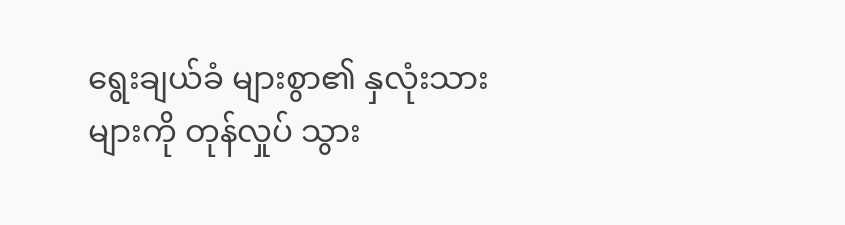ရွေးချယ်ခံ များစွာ၏ နှလုံးသားများကို တုန်လှုပ် သွား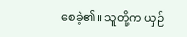စေခဲ့၏။ သူတို့က ယှဉ်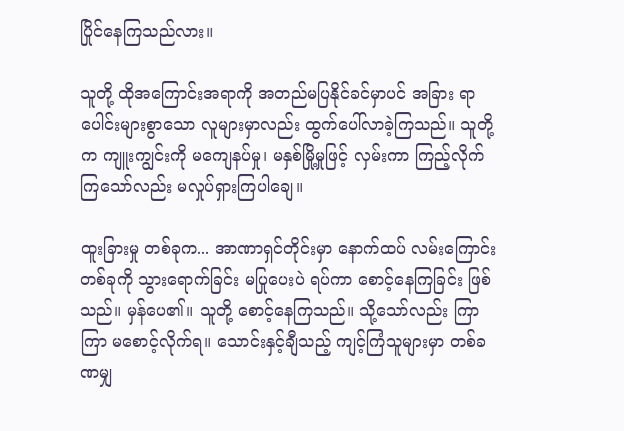ပြိုင်နေကြသည်လား။

သူတို့ ထိုအကြောင်းအရာကို အတည်မပြနိုင်ခင်မှာပင် အခြား ရာပေါင်းများစွာသော လူများမှာလည်း ထွက်ပေါ်လာခဲ့ကြသည်။ သူတို့က ကျူးကျွင်းကို မကျေနပ်မှု၊ မနှစ်မြို့မှုဖြင့် လှမ်းကာ ကြည့်လိုက်ကြသော်လည်း မလှုပ်ရှားကြပါချေ။

ထူးခြားမှု တစ်ခုက... အာဏာရှင်တိုင်းမှာ နောက်ထပ် လမ်းကြောင်း တစ်ခုကို သွားရောက်ခြင်း မပြုပေးပဲ ရပ်ကာ စောင့်နေကြခြင်း ဖြစ်သည်။ မှန်ပေ၏။ သူတို့ စောင့်နေကြသည်။ သို့သော်လည်း ကြာကြာ မစောင့်လိုက်ရ။ သောင်းနှင့်ချီသည့် ကျင့်ကြံသူများမှာ တစ်ခဏမျှ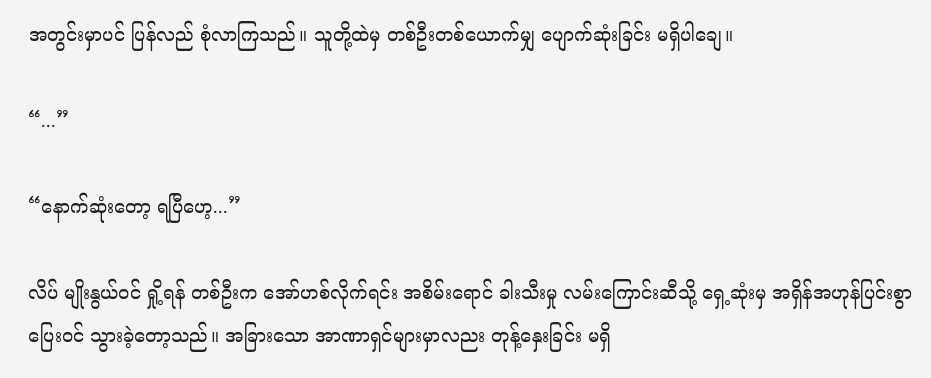အတွင်းမှာပင် ပြန်လည် စုံလာကြသည်။ သူတို့ထဲမှ တစ်ဦးတစ်ယောက်မျှ ပျောက်ဆုံးခြင်း မရှိပါချေ။

“...”

“နောက်ဆုံးတော့ ရပြီဟေ့...”

လိပ် မျိုးနွယ်ဝင် ရှို့ရန် တစ်ဦးက အော်ဟစ်လိုက်ရင်း အစိမ်းရောင် ခါးသီးမှု လမ်းကြောင်းဆီသို့ ရှေ့ဆုံးမှ အရှိန်အဟုန်ပြင်းစွာ ပြေးဝင် သွားခဲ့တော့သည်။ အခြားသော အာဏာရှင်များမှာလညး တုန့်နှေးခြင်း မရှိ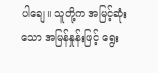ပါချေ။ သူတို့က အမြင့်ဆုံးသော အမြန်နှုန်းဖြင့် ရွေး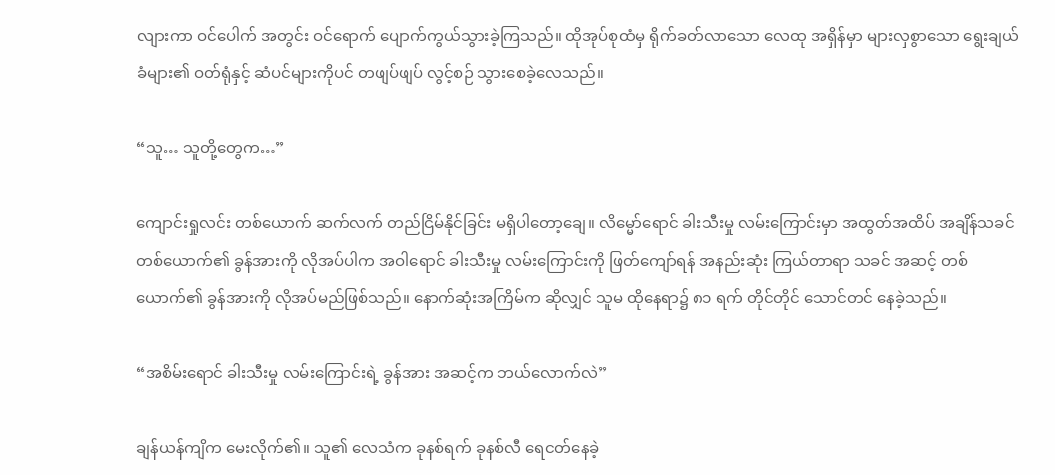လျားကာ ဝင်ပေါက် အတွင်း ဝင်ရောက် ပျောက်ကွယ်သွားခဲ့ကြသည်။ ထိုအုပ်စုထံမှ ရိုက်ခတ်လာသော လေထု အရှိန်မှာ များလှစွာသော ရွေးချယ်ခံများ၏ ဝတ်ရုံနှင့် ဆံပင်များကိုပင် တဖျပ်ဖျပ် လွင့်စဉ် သွားစေခဲ့လေသည်။

“သူ… သူတို့တွေက…”

ကျောင်းရှုလင်း တစ်ယောက် ဆက်လက် တည်ငြိမ်နိုင်ခြင်း မရှိပါတော့ချေ။ လိမ္မော်ရောင် ခါးသီးမှု လမ်းကြောင်းမှာ အထွတ်အထိပ် အချိန်သခင် တစ်ယောက်၏ ခွန်အားကို လိုအပ်ပါက အဝါရောင် ခါးသီးမှု လမ်းကြောင်းကို ဖြတ်ကျော်ရန် အနည်းဆုံး ကြယ်တာရာ သခင် အဆင့် တစ်ယောက်၏ ခွန်အားကို လိုအပ်မည်ဖြစ်သည်။ နောက်ဆုံးအကြိမ်က ဆိုလျှင် သူမ ထိုနေရာ၌ ၈၁ ရက် တိုင်တိုင် သောင်တင် နေခဲ့သည်။

“အစိမ်းရောင် ခါးသီးမှု လမ်းကြောင်းရဲ့ ခွန်အား အဆင့်က ဘယ်လောက်လဲ”

ချန်ယန်ကျိက မေးလိုက်၏။ သူ၏ လေသံက ခုနစ်ရက် ခုနစ်လီ ရေငတ်နေခဲ့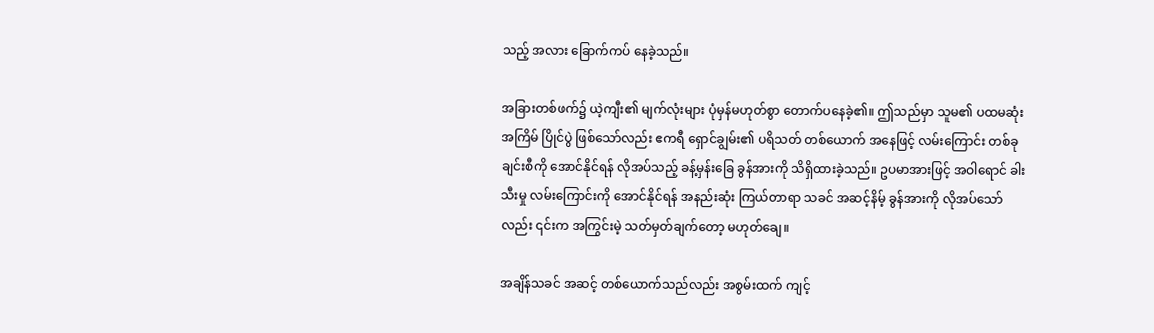သည့် အလား ခြောက်ကပ် နေခဲ့သည်။

အခြားတစ်ဖက်၌ ယဲ့ကျီး၏ မျက်လုံးများ ပုံမှန်မဟုတ်စွာ တောက်ပနေခဲ့၏။ ဤသည်မှာ သူမ၏ ပထမဆုံးအကြိမ် ပြိုင်ပွဲ ဖြစ်သော်လည်း ဧကရီ ရှောင်ချွမ်း၏ ပရိသတ် တစ်ယောက် အနေဖြင့် လမ်းကြောင်း တစ်ခုချင်းစီကို အောင်နိုင်ရန် လိုအပ်သည့် ခန့်မှန်းခြေ ခွန်အားကို သိရှိထားခဲ့သည်။ ဥပမာအားဖြင့် အဝါရောင် ခါးသီးမှု လမ်းကြောင်းကို အောင်နိုင်ရန် အနည်းဆုံး ကြယ်တာရာ သခင် အဆင့်နိမ့် ခွန်အားကို လိုအပ်သော်လည်း ၎င်းက အကြွင်းမဲ့ သတ်မှတ်ချက်တော့ မဟုတ်ချေ။

အချိန်သခင် အဆင့် တစ်ယောက်သည်လည်း အစွမ်းထက် ကျင့်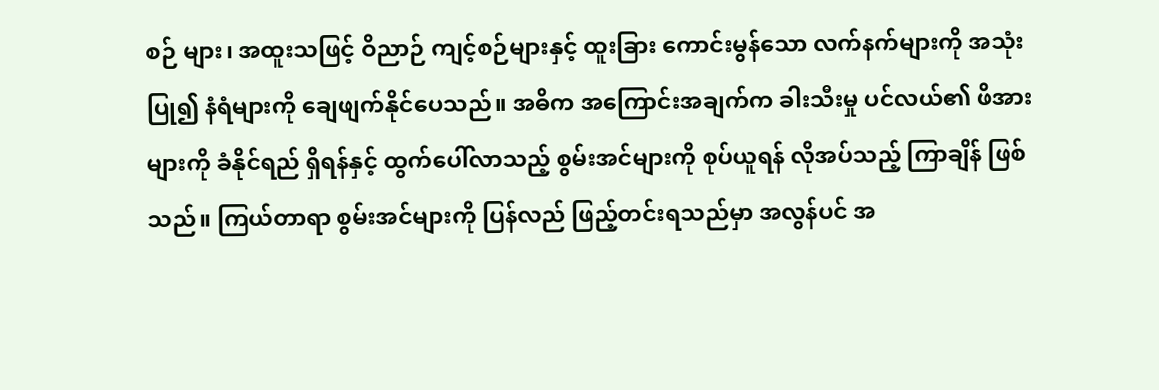စဉ် များ၊ အထူးသဖြင့် ဝိညာဉ် ကျင့်စဉ်များနှင့် ထူးခြား ကောင်းမွန်သော လက်နက်များကို အသုံးပြု၍ နံရံများကို ချေဖျက်နိုင်ပေသည်။ အဓိက အကြောင်းအချက်က ခါးသီးမှု ပင်လယ်၏ ဖိအားများကို ခံနိုင်ရည် ရှိရန်နှင့် ထွက်ပေါ်လာသည့် စွမ်းအင်များကို စုပ်ယူရန် လိုအပ်သည့် ကြာချိန် ဖြစ်သည်။ ကြယ်တာရာ စွမ်းအင်များကို ပြန်လည် ဖြည့်တင်းရသည်မှာ အလွန်ပင် အ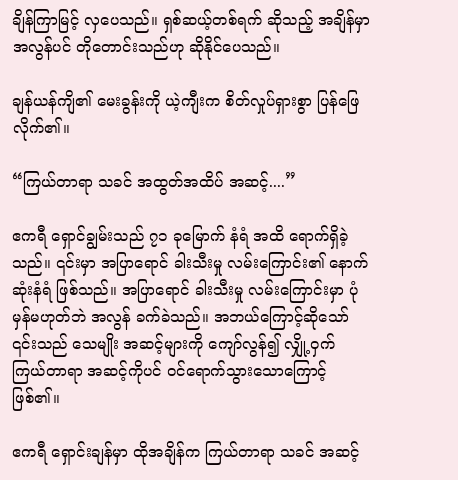ချိန်ကြာမြင့် လှပေသည်။ ရှစ်ဆယ့်တစ်ရက် ဆိုသည့် အချိန်မှာ အလွန်ပင် တိုတောင်းသည်ဟု ဆိုနိုင်ပေသည်။

ချန်ယန်ကျိ၏ မေးခွန်းကို ယဲ့ကျီးက စိတ်လှုပ်ရှားစွာ ပြန်ဖြေလိုက်၏။

“ကြယ်တာရာ သခင် အထွတ်အထိပ် အဆင့်....”

ဧကရီ ရှောင်ချွမ်းသည် ၇၁ ခုမြောက် နံရံ အထိ ရောက်ရှိခဲ့သည်။ ၎င်းမှာ အပြာရောင် ခါးသီးမှု လမ်းကြောင်း၏ နောက်ဆုံးနံရံ ဖြစ်သည်။ အပြာရောင် ခါးသီးမှု လမ်းကြောင်းမှာ ပုံမှန်မဟုတ်ဘဲ အလွန် ခက်ခဲသည်။ အဘယ်ကြောင့်ဆိုသော် ၎င်းသည် သေမျိုး အဆင့်များကို ကျော်လွန်၍ လျှို့ဝှက် ကြယ်တာရာ အဆင့်ကိုပင် ဝင်ရောက်သွားသောကြောင့် ဖြစ်၏။

ဧကရီ ရှောင်းချန်မှာ ထိုအချိန်က ကြယ်တာရာ သခင် အဆင့်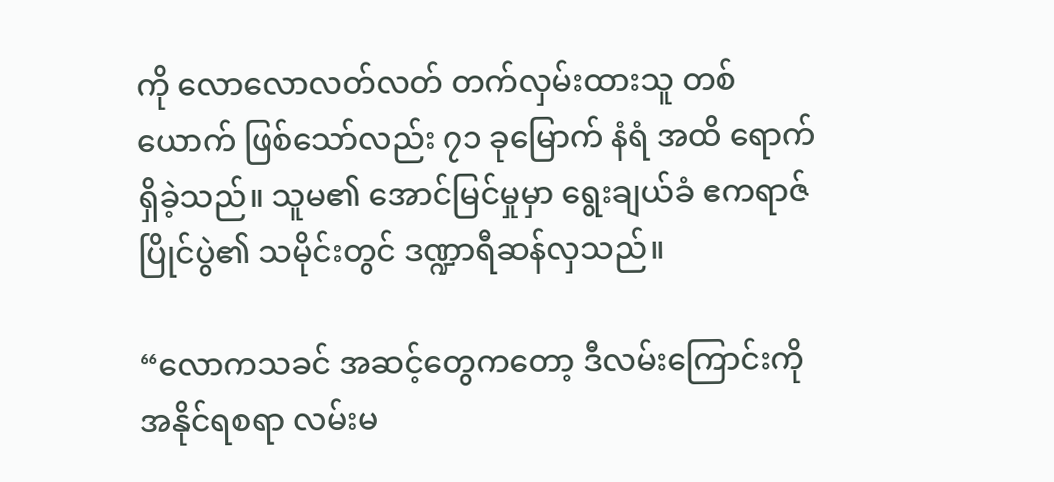ကို လောလောလတ်လတ် တက်လှမ်းထားသူ တစ်ယောက် ဖြစ်သော်လည်း ၇၁ ခုမြောက် နံရံ အထိ ရောက်ရှိခဲ့သည်။ သူမ၏ အောင်မြင်မှုမှာ ရွေးချယ်ခံ ဧကရာဇ် ပြိုင်ပွဲ၏ သမိုင်းတွင် ဒဏ္ဍာရီဆန်လှသည်။

“လောကသခင် အဆင့်တွေကတော့ ဒီလမ်းကြောင်းကို အနိုင်ရစရာ လမ်းမ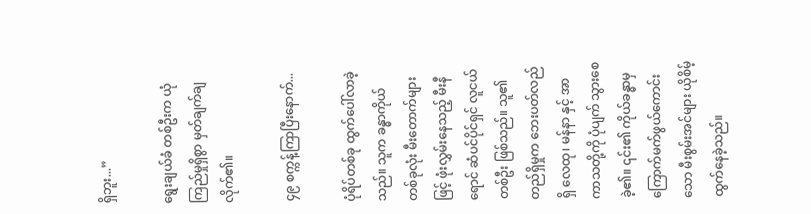ရှိဘူး...”

ရွေးချယ်ခံ တစ်ဦးက ယုံကြည်မှုရှိစွာ မှတ်ချက်ချလိုက်၏။

၄၉ စက္ကန့်ကြာပြီးနောက်...

ပုံရိပ်တစ်ခု ထွက်ပေါ်လာခဲ့သည်။ သူက ခန္ဓာကိုယ် တစ်ခုလုံး မီးတောက်များဖြင့် ဖုံးလွှမ်းနေသည့် မီးနီရောင် ဆံပင်ပိုင်ရှင် လူငယ်တစ်ဦး ဖြစ်သည်။ သူ၏ တည်ရှိမှုက ဘေးပတ်လည်ရှိ လေထု၊ မန်နာ နှင့် အာကာသတို့ကို ပုံပျက် သွားစေခဲ့၏။ ၎င်း၏ ကိုယ်ခန္ဓာမှ ကြောက်မက်ဖွယ်ကောင်းသော မီးစွမ်းအင်များ ယိုစိမ့်ထွက်နေခဲ့သည်။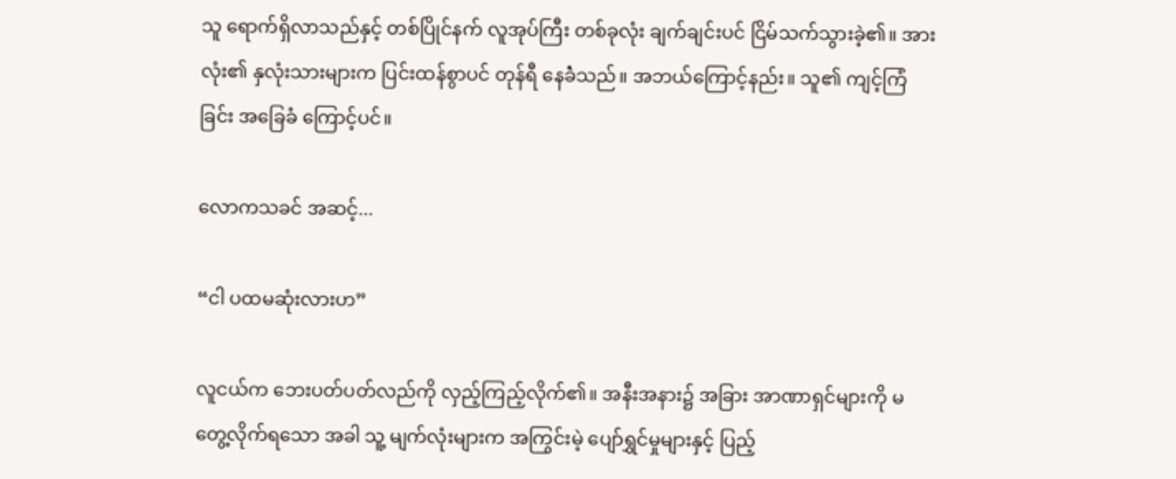သူ ရောက်ရှိလာသည်နှင့် တစ်ပြိုင်နက် လူအုပ်ကြီး တစ်ခုလုံး ချက်ချင်းပင် ငြိမ်သက်သွားခဲ့၏။ အားလုံး၏ နှလုံးသားများက ပြင်းထန်စွာပင် တုန်ရီ နေခဲံသည်။ အဘယ်ကြောင့်နည်း။ သူ၏ ကျင့်ကြံခြင်း အခြေခံ ကြောင့်ပင်။

လောကသခင် အဆင့်...

“ငါ ပထမဆုံးလားဟ”

လူငယ်က ဘေးပတ်ပတ်လည်ကို လှည့်ကြည့်လိုက်၏။ အနီးအနား၌ အခြား အာဏာရှင်များကို မတွေ့လိုက်ရသော အခါ သူ့ မျက်လုံးများက အကြွင်းမဲ့ ပျော်ရွှင်မှုများနှင့် ပြည့်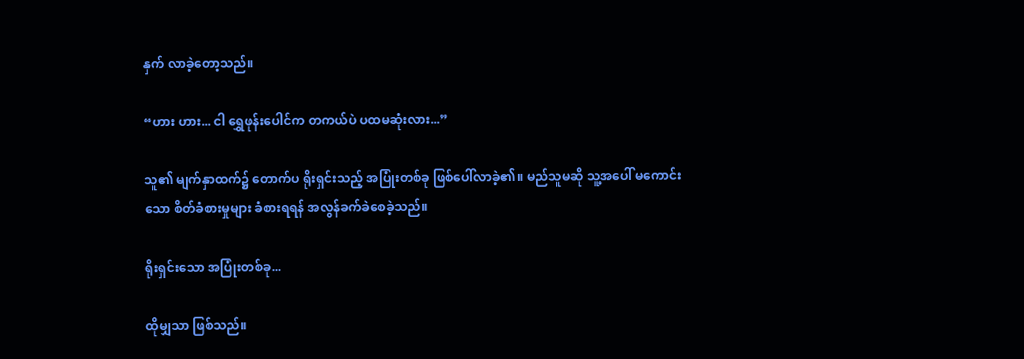နှက် လာခဲ့တော့သည်။

“ဟား ဟား... ငါ ရွှေဖုန်းပေါင်က တကယ်ပဲ ပထမဆုံးလား...”

သူ၏ မျက်နှာထက်၌ တောက်ပ ရိုးရှင်းသည့် အပြုံးတစ်ခု ဖြစ်ပေါ်လာခဲ့၏။ မည်သူမဆို သူ့အပေါ် မကောင်းသော စိတ်ခံစားမှုများ ခံစားရရန် အလွန်ခက်ခဲစေခဲ့သည်။

ရိုးရှင်းသော အပြုံးတစ်ခု...

ထိုမျှသာ ဖြစ်သည်။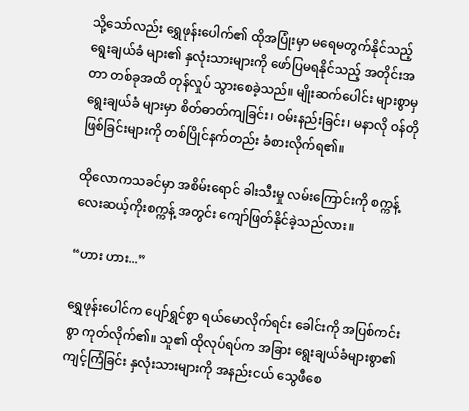သို့သော်လည်း ရွှေဖုန်းပေါက်၏ ထိုအပြုံးမှာ မရေမတွက်နိုင်သည့် ရွေးချယ်ခံ များ၏ နှလုံးသားများကို ဖော်ပြမရနိုင်သည့် အတိုင်းအတာ တစ်ခုအထိ တုန်လှုပ် သွားစေခဲ့သည်။ မျိုးဆက်ပေါင်း များစွာမှ ရွေးချယ်ခံ များမှာ စိတ်ဓာတ်ကျခြင်း၊ ဝမ်းနည်းခြင်း၊ မနာလို ဝန်တိုဖြစ်ခြင်းများကို တစ်ပြိုင်နက်တည်း ခံစားလိုက်ရ၏။

ထိုလောကသခင်မှာ အစိမ်းရောင် ခါးသီးမှု လမ်းကြောင်းကို စက္ကန့် လေးဆယ့်ကိုးစက္ကန့် အတွင်း ကျော်ဖြတ်နိုင်ခဲ့သည်လား။

“ဟား ဟား...”

ရွှေဖုန်းပေါင်က ပျော်ရွှင်စွာ ရယ်မောလိုက်ရင်း ခေါင်းကို အပြစ်ကင်းစွာ ကုတ်လိုက်၏။ သူ၏ ထိုလုပ်ရပ်က အခြား ရွေးချယ်ခံများစွာ၏ ကျင့်ကြံခြင်း နှလုံးသားများကို အနည်းငယ် သွေဖီစေ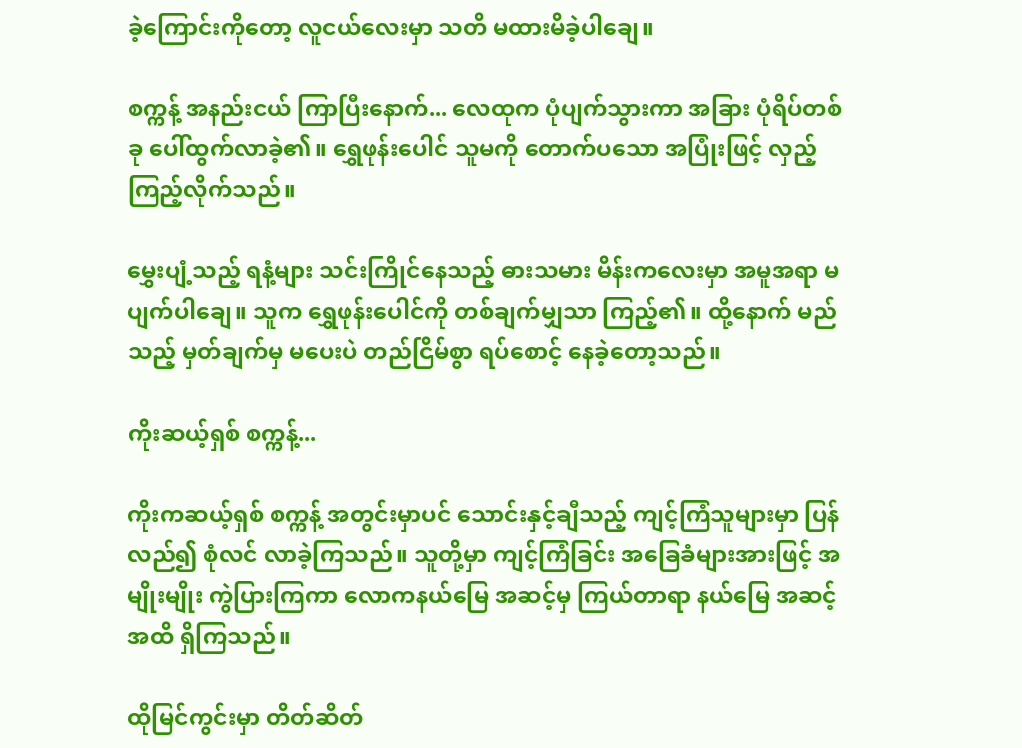ခဲ့ကြောင်းကိုတော့ လူငယ်လေးမှာ သတိ မထားမိခဲ့ပါချေ။

စက္ကန့် အနည်းငယ် ကြာပြီးနောက်... လေထုက ပုံပျက်သွားကာ အခြား ပုံရိပ်တစ်ခု ပေါ်ထွက်လာခဲ့၏။ ရွှေဖုန်းပေါင် သူမကို တောက်ပသော အပြုံးဖြင့် လှည့်ကြည့်လိုက်သည်။

မွှေးပျံ့သည့် ရနံ့များ သင်းကြိုင်နေသည့် ဓားသမား မိန်းကလေးမှာ အမူအရာ မပျက်ပါချေ။ သူက ရွှေဖုန်းပေါင်ကို တစ်ချက်မျှသာ ကြည့်၏။ ထို့နောက် မည်သည့် မှတ်ချက်မှ မပေးပဲ တည်ငြိမ်စွာ ရပ်စောင့် နေခဲ့တော့သည်။

ကိုးဆယ့်ရှစ် စက္ကန့်...

ကိုးကဆယ့်ရှစ် စက္ကန့် အတွင်းမှာပင် သောင်းနှင့်ချီသည့် ကျင့်ကြံသူများမှာ ပြန်လည်၍ စုံလင် လာခဲ့ကြသည်။ သူတို့မှာ ကျင့်ကြံခြင်း အခြေခံများအားဖြင့် အမျိုးမျိုး ကွဲပြားကြကာ လောကနယ်မြေ အဆင့်မှ ကြယ်တာရာ နယ်မြေ အဆင့် အထိ ရှိကြသည်။

ထိုမြင်ကွင်းမှာ တိတ်ဆိတ်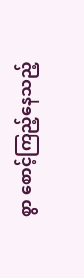စွာ စောင့်ကြည့်နေသည့်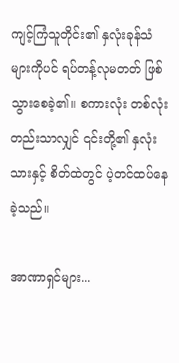ကျင့်ကြံသူတိုင်း၏ နှလုံးခုန်သံများကိုပင် ရပ်တန့်လုမတတ် ဖြစ်သွားစေခဲ့၏။ စကားလုံး တစ်လုံးတည်းသာလျှင် ၎င်းတို့၏ နှလုံးသားနှင့် စိတ်ထဲတွင် ပဲ့တင်ထပ်နေခဲ့သည်။

အာဏာရှင်များ...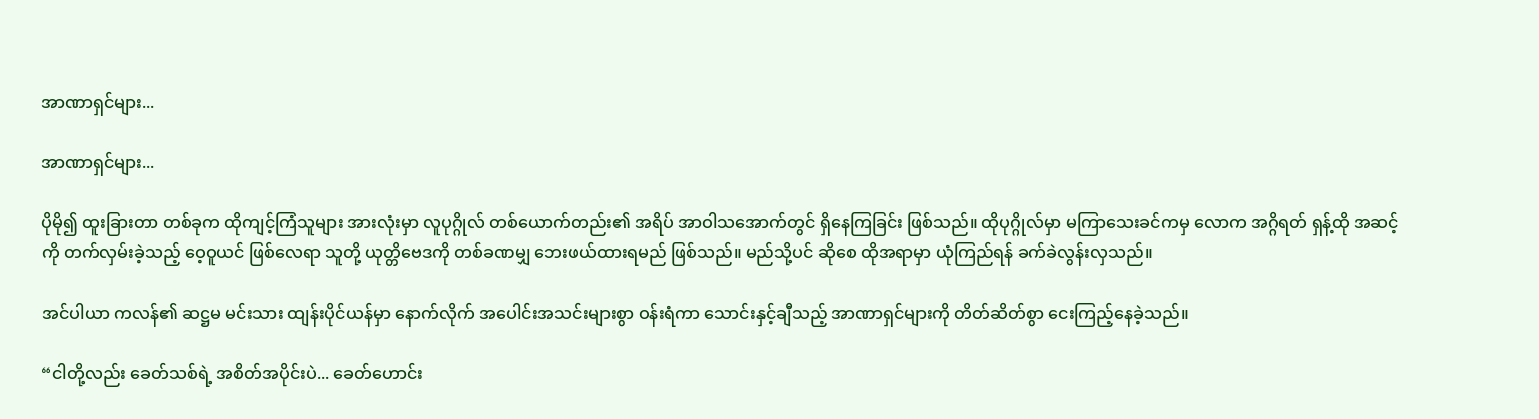အာဏာရှင်များ...

အာဏာရှင်များ...

ပိုမို၍ ထူးခြားတာ တစ်ခုက ထိုကျင့်ကြံသူများ အားလုံးမှာ လူပုဂ္ဂိုလ် တစ်ယောက်တည်း၏ အရိပ် အာဝါသအောက်တွင် ရှိနေကြခြင်း ဖြစ်သည်။ ထိုပုဂ္ဂိုလ်မှာ မကြာသေးခင်ကမှ လောက အဂ္ဂိရတ် ရှန့်ထို အဆင့်ကို တက်လှမ်းခဲ့သည့် ဝေ့ဝူယင် ဖြစ်လေရာ သူတို့ ယုတ္တိဗေဒကို တစ်ခဏမျှ ဘေးဖယ်ထားရမည် ဖြစ်သည်။ မည်သို့ပင် ဆိုစေ ထိုအရာမှာ ယုံကြည်ရန် ခက်ခဲလွန်းလှသည်။

အင်ပါယာ ကလန်၏ ဆဋ္ဌမ မင်းသား ထျန်းပိုင်ယန်မှာ နောက်လိုက် အပေါင်းအသင်းများစွာ ဝန်းရံကာ သောင်းနှင့်ချီသည့် အာဏာရှင်များကို တိတ်ဆိတ်စွာ ငေးကြည့်နေခဲ့သည်။

“ငါတို့လည်း ခေတ်သစ်ရဲ့ အစိတ်အပိုင်းပဲ... ခေတ်ဟောင်း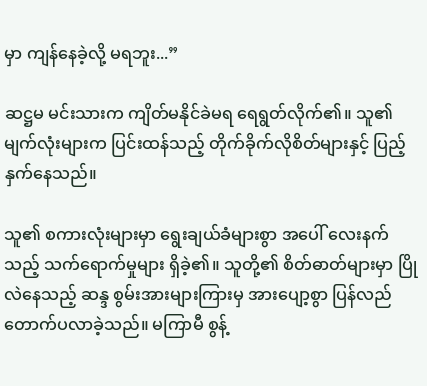မှာ ကျန်နေခဲ့လို့ မရဘူး...”

ဆဋ္ဌမ မင်းသားက ကျိတ်မနိုင်ခဲမရ ရေရွတ်လိုက်၏။ သူ၏ မျက်လုံးများက ပြင်းထန်သည့် တိုက်ခိုက်လိုစိတ်များနှင့် ပြည့်နှက်နေသည်။

သူ၏ စကားလုံးများမှာ ရွေးချယ်ခံများစွာ အပေါ် လေးနက်သည့် သက်ရောက်မှုများ ရှိခဲ့၏။ သူတို့၏ စိတ်ဓာတ်များမှာ ပြိုလဲနေသည့် ဆန္ဒ စွမ်းအားများကြားမှ အားပျော့စွာ ပြန်လည် တောက်ပလာခဲ့သည်။ မကြာမီ စွန့်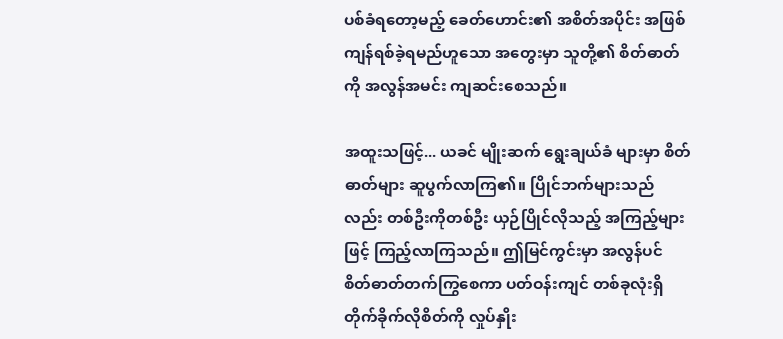ပစ်ခံရတော့မည့် ခေတ်ဟောင်း၏ အစိတ်အပိုင်း အဖြစ် ကျန်ရစ်ခဲ့ရမည်ဟူသော အတွေးမှာ သူတို့၏ စိတ်ဓာတ်ကို အလွန်အမင်း ကျဆင်းစေသည်။

အထူးသဖြင့်... ယခင် မျိုးဆက် ရွေးချယ်ခံ များမှာ စိတ်ဓာတ်များ ဆူပွက်လာကြ၏။ ပြိုင်ဘက်များသည်လည်း တစ်ဦးကိုတစ်ဦး ယှဉ်ပြိုင်လိုသည့် အကြည့်များဖြင့် ကြည့်လာကြသည်။ ဤမြင်ကွင်းမှာ အလွန်ပင် စိတ်ဓာတ်တက်ကြွစေကာ ပတ်ဝန်းကျင် တစ်ခုလုံးရှိ တိုက်ခိုက်လိုစိတ်ကို လှုပ်နှိုး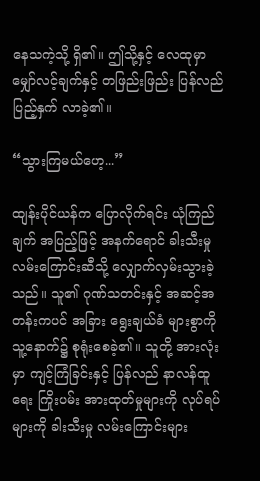နေသကဲ့သို့ ရှိ၏။ ဤသို့နှင့် လေထုမှာ မျှော်လင့်ချက်နှင့် တဖြည်းဖြည်း ပြန်လည် ပြည့်နှက် လာခဲ့၏။

“သွားကြမယ်ဟေ့...”

ထျန်းပိုင်ယန်က ပြောလိုက်ရင်း ယုံကြည်ချက် အပြည့်ဖြင့် အနက်ရောင် ခါးသီးမှု လမ်းကြောင်းဆီသို့ လျှောက်လှမ်းသွားခဲ့သည်။ သူ၏ ဂုဏ်သတင်းနှင့် အဆင့်အတန်းကပင် အခြား ရွေးချယ်ခံ များစွာကို သူ့နောက်၌ စုရုံးစေခဲ့၏။ သူတို့ အားလုံးမှာ ကျင့်ကြံခြင်းနှင့် ပြန်လည် နာလန်ထူရေး ကြိုးပမ်း အားထုတ်မှုများကို လုပ်ရပ်များကို ခါးသီးမှု လမ်းကြောင်းများ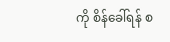ကို စိန်ခေါ်ရန် စ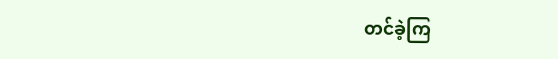တင်ခဲ့ကြ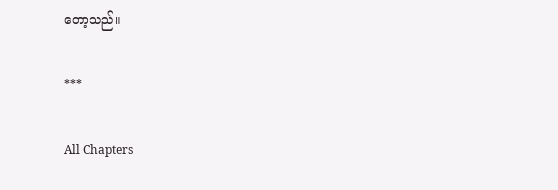တော့သည်။

***

All Chapters